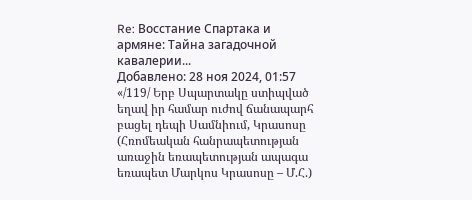Re: Восстание Спартака и армяне: Тайна загадочной кавалерии...
Добавлено: 28 ноя 2024, 01:57
«/119/ Երբ Սպարտակը ստիպված եղավ իր համար ուժով ճանապարհ բացել դեպի Սամնիում, Կրասոսը (Հռոմեական հանրապետության առաջին եռապետության ապագա եռապետ Մարկոս Կրասոսը – Մ.Հ.)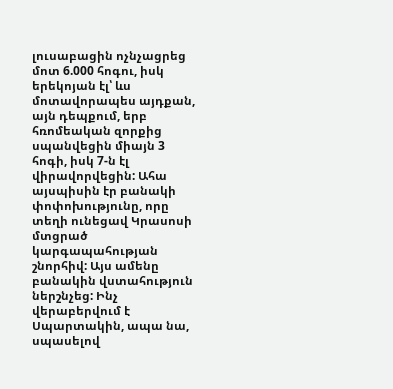լուսաբացին ոչնչացրեց մոտ 6.000 հոգու, իսկ երեկոյան էլ՝ ևս մոտավորապես այդքան, այն դեպքում, երբ հռոմեական զորքից սպանվեցին միայն 3 հոգի, իսկ 7-ն էլ վիրավորվեցին: Ահա այսպիսին էր բանակի փոփոխությունը, որը տեղի ունեցավ Կրասոսի մտցրած կարգապահության շնորհիվ: Այս ամենը բանակին վստահություն ներշնչեց: Ինչ վերաբերվում է Սպարտակին, ապա նա, սպասելով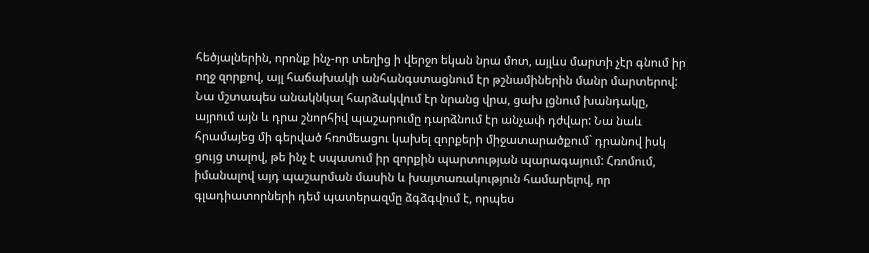հեծյալներին, որոնք ինչ-որ տեղից ի վերջո եկան նրա մոտ, այլևս մարտի չէր գնում իր ողջ զորքով, այլ հաճախակի անհանգստացնում էր թշնամիներին մանր մարտերով: Նա մշտապես անակնկալ հարձակվում էր նրանց վրա, ցախ լցնում խանդակը, այրում այն և դրա շնորհիվ պաշարումը դարձնում էր անչափ դժվար: Նա նաև հրամայեց մի գերված հռոմեացու կախել զորքերի միջատարածքում` դրանով իսկ ցույց տալով, թե ինչ է սպասում իր զորքին պարտության պարագայում: Հռոմում, իմանալով այդ պաշարման մասին և խայտառակություն համարելով, որ գլադիատորների դեմ պատերազմը ձգձգվում է, որպես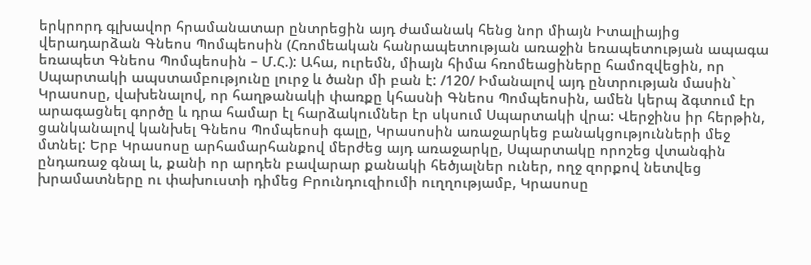երկրորդ գլխավոր հրամանատար ընտրեցին այդ ժամանակ հենց նոր միայն Իտալիայից վերադարձան Գնեոս Պոմպեոսին (Հռոմեական հանրապետության առաջին եռապետության ապագա եռապետ Գնեոս Պոմպեոսին – Մ.Հ.): Ահա, ուրեմն, միայն հիմա հռոմեացիները համոզվեցին, որ Սպարտակի ապստամբությունը լուրջ և ծանր մի բան է: /120/ Իմանալով այդ ընտրության մասին` Կրասոսը, վախենալով, որ հաղթանակի փառքը կհասնի Գնեոս Պոմպեոսին, ամեն կերպ ձգտում էր արագացնել գործը և դրա համար էլ հարձակումներ էր սկսում Սպարտակի վրա: Վերջինս իր հերթին, ցանկանալով կանխել Գնեոս Պոմպեոսի գալը, Կրասոսին առաջարկեց բանակցությունների մեջ մտնել: Երբ Կրասոսը արհամարհանքով մերժեց այդ առաջարկը, Սպարտակը որոշեց վտանգին ընդառաջ գնալ և, քանի որ արդեն բավարար քանակի հեծյալներ ուներ, ողջ զորքով նետվեց խրամատները ու փախուստի դիմեց Բրունդուզիումի ուղղությամբ, Կրասոսը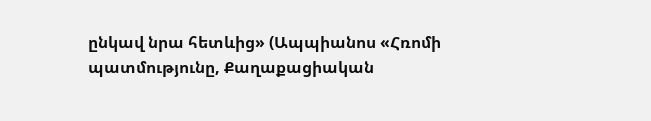ընկավ նրա հետևից» (Ապպիանոս «Հռոմի պատմությունը, Քաղաքացիական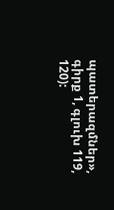պատերազմներ», գիրք 1, գլուխ 119, 120):